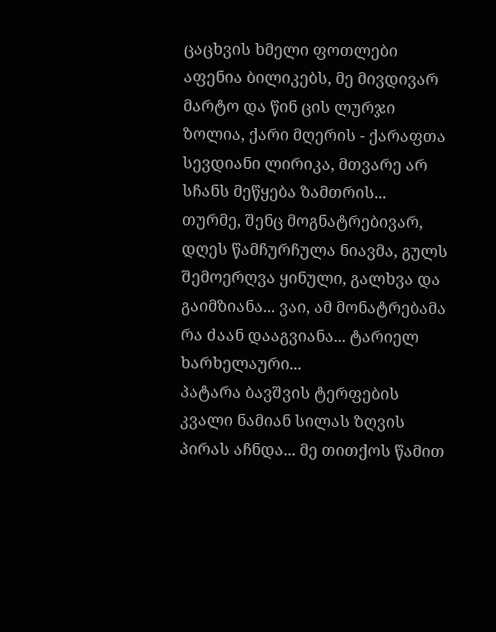ცაცხვის ხმელი ფოთლები აფენია ბილიკებს, მე მივდივარ მარტო და წინ ცის ლურჯი ზოლია, ქარი მღერის - ქარაფთა სევდიანი ლირიკა, მთვარე არ სჩანს მეწყება ზამთრის...
თურმე, შენც მოგნატრებივარ, დღეს წამჩურჩულა ნიავმა, გულს შემოერღვა ყინული, გალხვა და გაიმზიანა... ვაი, ამ მონატრებამა რა ძაან დააგვიანა... ტარიელ ხარხელაური...
პატარა ბავშვის ტერფების კვალი ნამიან სილას ზღვის პირას აჩნდა... მე თითქოს წამით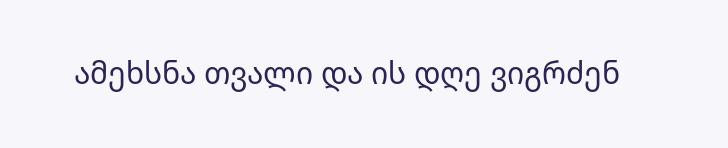ამეხსნა თვალი და ის დღე ვიგრძენ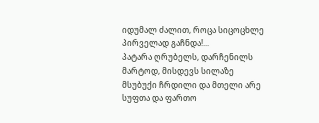იდუმალ ძალით, როცა სიცოცხლე პირველად გაჩნდა!...
პატარა ღრუბელს, დარჩენილს მარტოდ, მისდევს სილაზე მსუბუქი ჩრდილი და მთელი არე სუფთა და ფართო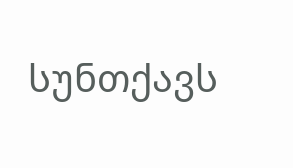სუნთქავს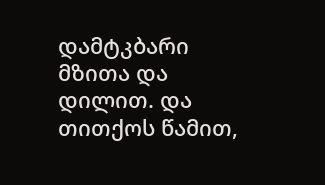დამტკბარი მზითა და დილით. და თითქოს წამით,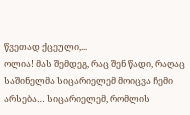წვეთად ქცეული,...
ოლია! მას შემდეგ, რაც შენ წადი, რაღაც საშინელმა სიცარიელემ მოიცვა ჩემი არსება… სიცარიელემ, რომლის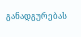განადგურებას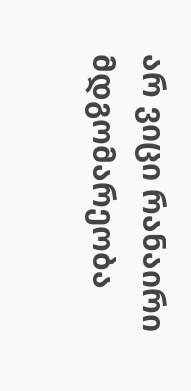არ ვიცი რანაირი მდგომარეობა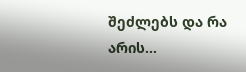შეძლებს და რა არის...